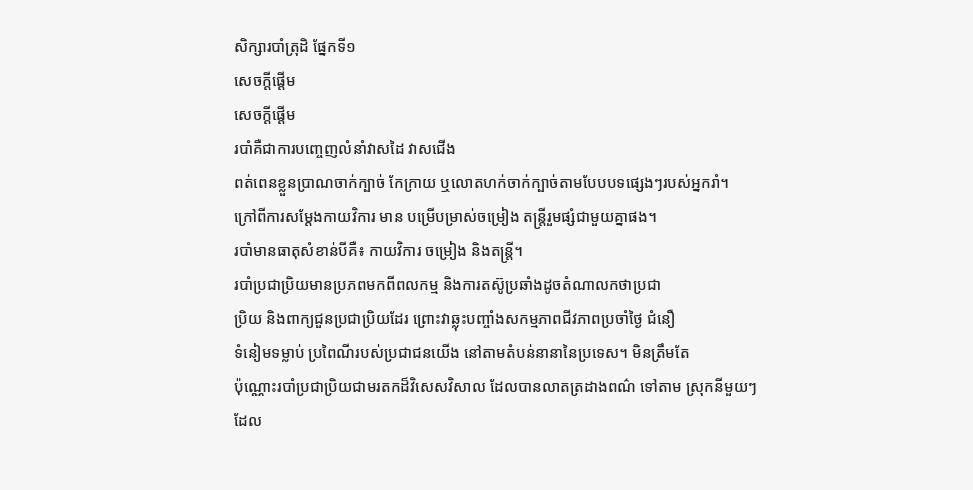សិក្សារបាំត្រុដិ ផ្នែកទី១
សេចក្តីផ្តើម
សេចក្តីផ្តើម
របាំគឺជាការបញ្ចេញលំនាំវាសដៃ វាសជើង
ពត់ពេនខ្លួនប្រាណចាក់ក្បាច់ កែក្រាយ ឬលោតហក់ចាក់ក្បាច់តាមបែបបទផ្សេងៗរបស់អ្នករាំ។
ក្រៅពីការសម្តែងកាយវិការ មាន បម្រើបម្រាស់ចម្រៀង តន្រ្តីរួមផ្សំជាមួយគ្នាផង។
របាំមានធាតុសំខាន់បីគឺ៖ កាយវិការ ចម្រៀង និងតន្រ្តី។
របាំប្រជាប្រិយមានប្រភពមកពីពលកម្ម និងការតស៊ូប្រឆាំងដូចតំណាលកថាប្រជា
ប្រិយ និងពាក្យជួនប្រជាប្រិយដែរ ព្រោះវាឆ្លុះបញ្ចាំងសកម្មភាពជីវភាពប្រចាំថ្ងៃ ជំនឿ
ទំនៀមទម្លាប់ ប្រពៃណីរបស់ប្រជាជនយើង នៅតាមតំបន់នានានៃប្រទេស។ មិនត្រឹមតែ
ប៉ុណ្ណោះរបាំប្រជាប្រិយជាមរតកដ៏វិសេសវិសាល ដែលបានលាតត្រដាងពណ៌ ទៅតាម ស្រុកនីមួយៗ
ដែល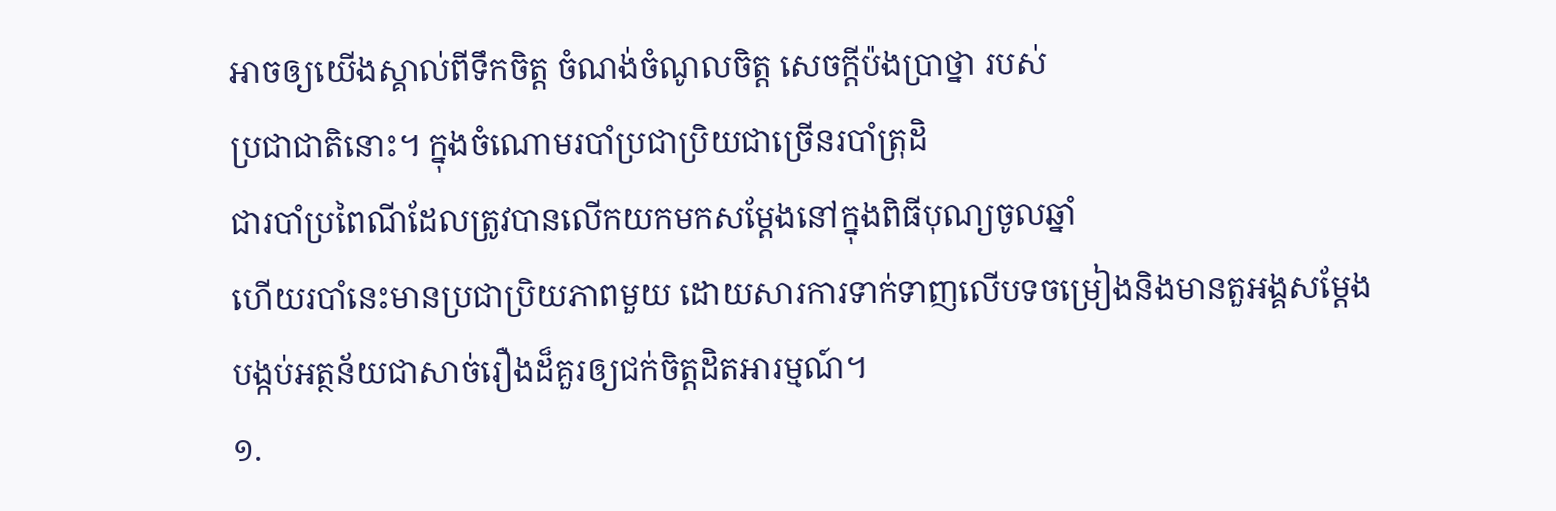អាចឲ្យយើងស្គាល់ពីទឹកចិត្ត ចំណង់ចំណូលចិត្ត សេចក្តីប៉ងប្រាថ្នា របស់
ប្រជាជាតិនោះ។ ក្នុងចំណោមរបាំប្រជាប្រិយជាច្រើនរបាំត្រុដិ
ជារបាំប្រពៃណីដែលត្រូវបានលើកយកមកសម្ដែងនៅក្នុងពិធីបុណ្យចូលឆ្នាំ
ហើយរបាំនេះមានប្រជាប្រិយភាពមួយ ដោយសារការទាក់ទាញលើបទចម្រៀងនិងមានតួអង្គសម្ដែងបង្កប់អត្ថន័យជាសាច់រឿងដ៏គួរឲ្យជក់ចិត្តដិតអារម្មណ៍។
១.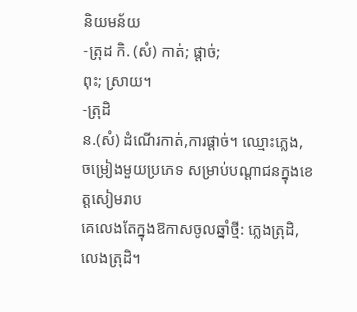និយមន័យ
-ត្រុដ កិ. (សំ) កាត់; ផ្ដាច់;
ពុះ; ស្រាយ។
-ត្រុដិ
ន.(សំ) ដំណើរកាត់,ការផ្ដាច់។ ឈ្មោះភ្លេង, ចម្រៀងមួយប្រភេទ សម្រាប់បណ្ដាជនក្នុងខេត្តសៀមរាប
គេលេងតែក្នុងឱកាសចូលឆ្នាំថ្មី: ភ្លេងត្រុដិ, លេងត្រុដិ។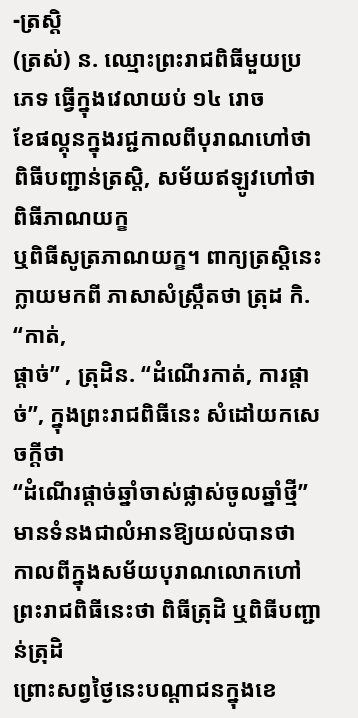-ត្រស្តិ
(ត្រស់) ន. ឈ្មោះព្រះរាជពិធីមួយប្រភេទ ធ្វើក្នុងវេលាយប់ ១៤ រោច
ខែផល្គុនក្នុងរជ្ជកាលពីបុរាណហៅថាពិធីបញ្ជាន់ត្រស្តិ, សម័យឥឡូវហៅថា ពិធីភាណយក្ខ
ឬពិធីសូត្រភាណយក្ខ។ ពាក្យត្រស្តិនេះក្លាយមកពី ភាសាសំស្ក្រឹតថា ត្រុដ កិ. “កាត់,
ផ្ដាច់” , ត្រុដិន. “ដំណើរកាត់, ការផ្ដាច់”, ក្នុងព្រះរាជពិធីនេះ សំដៅយកសេចក្ដីថា
“ដំណើរផ្ដាច់ឆ្នាំចាស់ផ្លាស់ចូលឆ្នាំថ្មី” មានទំនងជាលំអានឱ្យយល់បានថា
កាលពីក្នុងសម័យបុរាណលោកហៅព្រះរាជពិធីនេះថា ពិធីត្រុដិ ឬពិធីបញ្ជាន់ត្រុដិ
ព្រោះសព្វថ្ងៃនេះបណ្ដាជនក្នុងខេ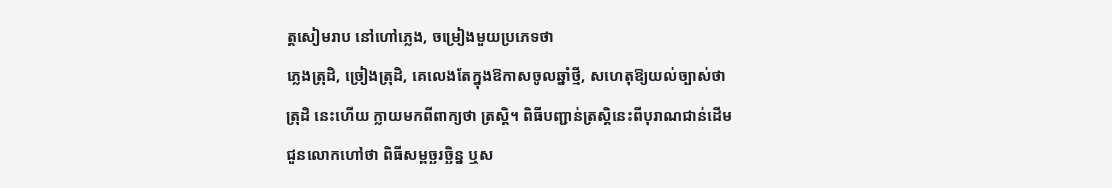ត្តសៀមរាប នៅហៅភ្លេង, ចម្រៀងមួយប្រភេទថា
ភ្លេងត្រុដិ, ច្រៀងត្រុដិ, គេលេងតែក្នុងឱកាសចូលឆ្នាំថ្មី, សហេតុឱ្យយល់ច្បាស់ថា
ត្រុដិ នេះហើយ ក្លាយមកពីពាក្យថា ត្រស្តិ។ ពិធីបញ្ជាន់ត្រស្តិនេះពីបុរាណជាន់ដើម
ជួនលោកហៅថា ពិធីសម្ពច្ឆរច្ឆិន្ន ឬស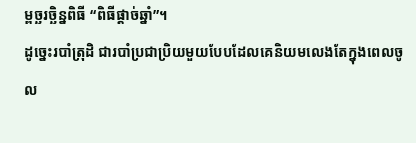ម្ពច្ឆរច្ឆិន្នពិធី “ពិធីផ្ដាច់ឆ្នាំ”។
ដូច្នេះរបាំត្រុដិ ជារបាំប្រជាប្រិយមួយបែបដែលគេនិយមលេងតែក្នុងពេលចូល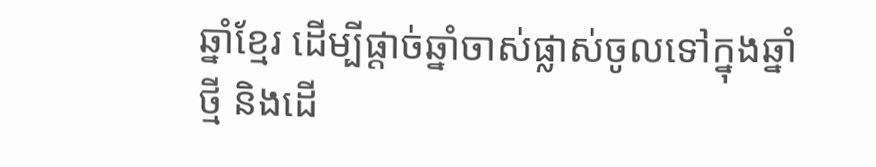ឆ្នាំខ្មែរ ដើម្បីផ្ដាច់ឆ្នាំចាស់ផ្លាស់ចូលទៅក្នុងឆ្នាំថ្មី និងដើ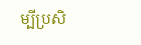ម្បីប្រសិ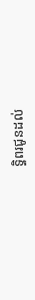ទ្ធិពរជូនដល់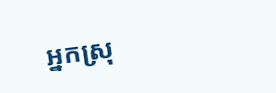អ្នកស្រុ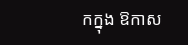កក្នុង ឱកាស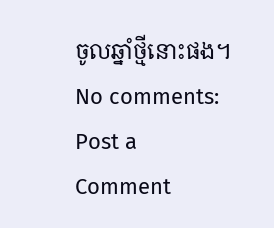ចូលឆ្នាំថ្មីនោះផង។
No comments:
Post a Comment